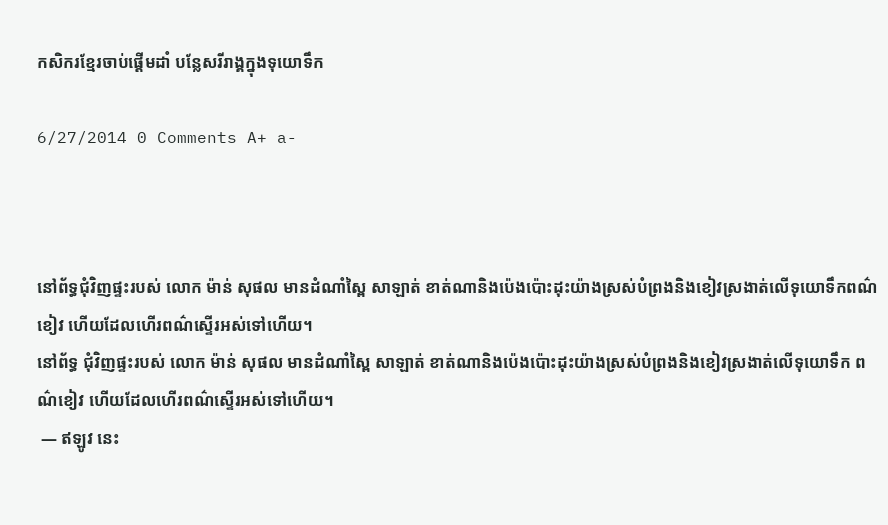កសិករខ្មែរចាប់ផ្តើមដាំ បន្លែសរីរាង្គក្នុងទុយោទឹក

6/27/2014 0 Comments A+ a-



នៅព័ទ្ធជុំវិញផ្ទះរបស់ លោក ម៉ាន់ សុផល មានដំណាំស្ពៃ សាឡាត់ ខាត់ណានិងប៉េងប៉ោះដុះយ៉ាងស្រស់បំព្រងនិងខៀវស្រងាត់លើទុយោទឹកពណ៌ខៀវ ហើយដែលហើរពណ៌ស្ទើរអស់ទៅហើយ។
នៅព័ទ្ធ ជុំវិញផ្ទះរបស់ លោក ម៉ាន់ សុផល មានដំណាំស្ពៃ សាឡាត់ ខាត់ណានិងប៉េងប៉ោះដុះយ៉ាងស្រស់បំព្រងនិងខៀវស្រងាត់លើទុយោទឹក ពណ៌ខៀវ ហើយដែលហើរពណ៌ស្ទើរអស់ទៅហើយ។
 — ឥឡូវ នេះ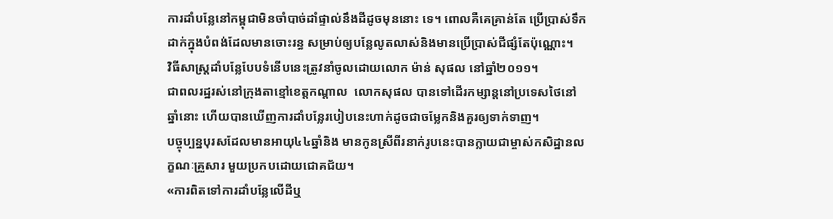ការដាំបន្លែនៅកម្ពុជាមិនចាំបាច់ដាំផ្ទាល់នឹងដីដូចមុននោះ ទេ។ ពោលគឺគេគ្រាន់តែ ប្រើប្រាស់ទឹកដាក់ក្នុងបំពង់ដែលមានចោះរន្ធ សម្រាប់ឲ្យបន្លែលូតលាស់និងមានប្រើប្រាស់ជីផ្សំតែប៉ុណ្ណោះ។
វិធីសាស្ត្រដាំបន្លែបែបទំនើបនេះត្រូវនាំចូលដោយលោក ម៉ាន់ សុផល នៅឆ្នាំ២០១១។
ជាពលរដ្ឋរស់នៅក្រុងតាខ្មៅខេត្តកណ្ដាល  លោកសុផល បានទៅដើរកម្សាន្តនៅប្រទេសថៃនៅឆ្នាំនោះ ហើយបានឃើញការដាំបន្លែរបៀបនេះហាក់ដូចជាចម្លែកនិងគួរឲ្យទាក់ទាញ។
បច្ចុប្បន្នបុរសដែលមានអាយុ៤៤ឆ្នាំនិង មានកូនស្រីពីរនាក់រូបនេះបានក្លាយជាម្ចាស់កសិដ្ឋានលក្ខណៈគ្រួសារ មួយប្រកបដោយជោគជ័យ។
«ការពិតទៅការដាំបន្លែលើដីឬ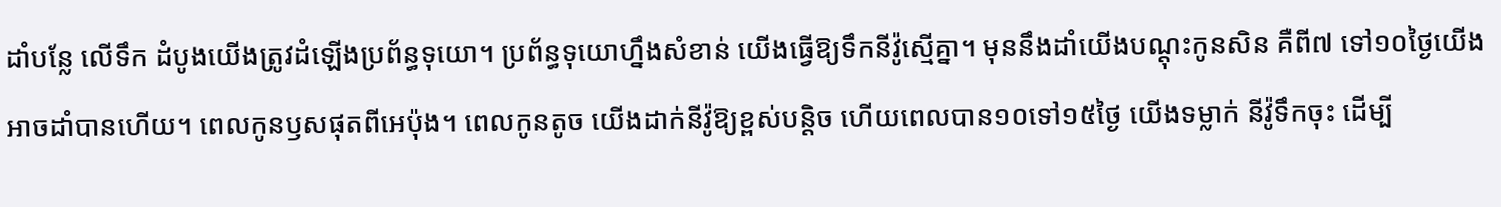ដាំបន្លែ លើទឹក ដំបូងយើងត្រូវដំឡើងប្រព័ន្ធទុយោ។ ប្រព័ន្ធទុយោហ្នឹងសំខាន់ យើងធ្វើឱ្យទឹកនីវ៉ូស្មើគ្នា។ មុននឹងដាំយើងបណ្តុះកូនសិន គឺពី៧ ទៅ១០ថ្ងៃយើងអាចដាំបានហើយ។ ពេលកូនឫសផុតពីអេប៉ុង។ ពេលកូនតូច យើងដាក់នីវ៉ូឱ្យខ្ពស់បន្តិច ហើយពេលបាន១០ទៅ១៥ថ្ងៃ យើងទម្លាក់ នីវ៉ូទឹកចុះ ដើម្បី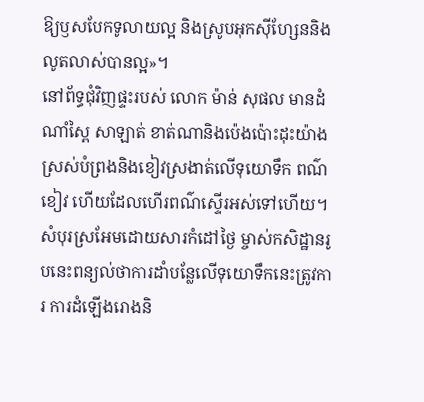ឱ្យឫសបែកទូលាយល្អ និងស្រូបអុកស៊ីហ្សែននិង លូតលាស់បានល្អ»។
នៅព័ទ្ធជុំវិញផ្ទះរបស់ លោក ម៉ាន់ សុផល មានដំណាំស្ពៃ សាឡាត់ ខាត់ណានិងប៉េងប៉ោះដុះយ៉ាងស្រស់បំព្រងនិងខៀវស្រងាត់លើទុយោទឹក ពណ៌ខៀវ ហើយដែលហើរពណ៌ស្ទើរអស់ទៅហើយ។
សំបុរស្រអែមដោយសារកំដៅថ្ងៃ ម្ចាស់កសិដ្ឋានរូបនេះពន្យល់ថាការដាំបន្លែលើទុយោទឹកនេះត្រូវការ ការដំឡើងរោងនិ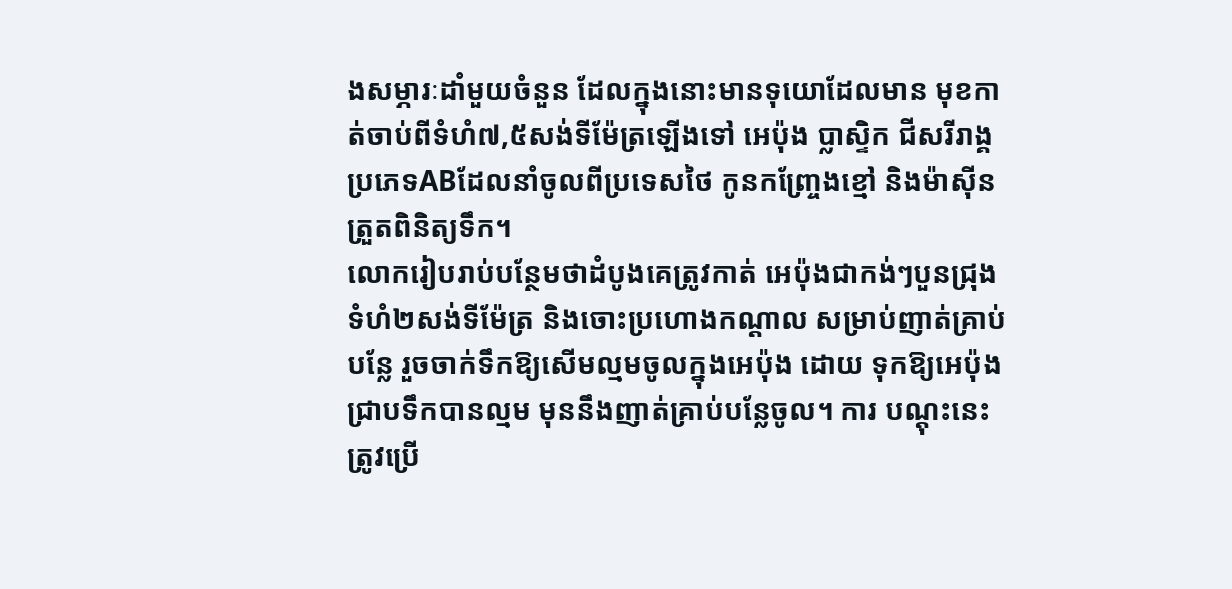ងសម្ភារៈដាំមួយចំនួន ដែលក្នុងនោះមានទុយោដែលមាន មុខកាត់ចាប់ពីទំហំ៧,៥សង់ទីម៉ែត្រឡើងទៅ អេប៉ុង ប្លាស្ទិក ជីសរីរាង្គ ប្រភេទABដែលនាំចូលពីប្រទេសថៃ កូនកញ្ច្រែងខ្មៅ និងម៉ាស៊ីនត្រួតពិនិត្យទឹក។
លោករៀបរាប់បន្ថែមថាដំបូងគេត្រូវកាត់ អេប៉ុងជាកង់ៗបួនជ្រុងទំហំ២សង់ទីម៉ែត្រ និងចោះប្រហោងកណ្ដាល សម្រាប់ញាត់គ្រាប់បន្លែ រួចចាក់ទឹកឱ្យសើមល្មមចូលក្នុងអេប៉ុង ដោយ ទុកឱ្យអេប៉ុងជ្រាបទឹកបានល្មម មុននឹងញាត់គ្រាប់បន្លែចូល។ ការ បណ្ដុះនេះត្រូវប្រើ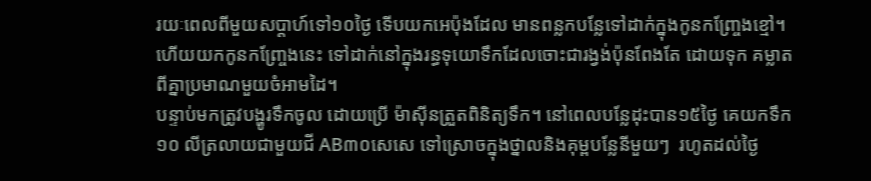រយៈពេលពីមួយសប្តាហ៍ទៅ១០ថ្ងៃ ទើបយកអេប៉ុងដែល មានពន្លកបន្លែទៅដាក់ក្នុងកូនកញ្ច្រែងខ្មៅ។ ហើយយកកូនកញ្ច្រែងនេះ ទៅដាក់នៅក្នុងរន្ធទុយោទឹកដែលចោះជារង្វង់ប៉ុនពែងតែ ដោយទុក គម្លាតពីគ្នាប្រមាណមួយចំអាមដៃ។
បន្ទាប់មកត្រូវបង្ហូរទឹកចូល ដោយប្រើ ម៉ាស៊ីនត្រួតពិនិត្យទឹក។ នៅពេលបន្លែដុះបាន១៥ថ្ងៃ គេយកទឹក១០ លីត្រលាយជាមួយជី AB៣០សេសេ ទៅស្រោចក្នុងថ្នាលនិងគុម្ពបន្លែនីមួយៗ  រហូតដល់ថ្ងៃ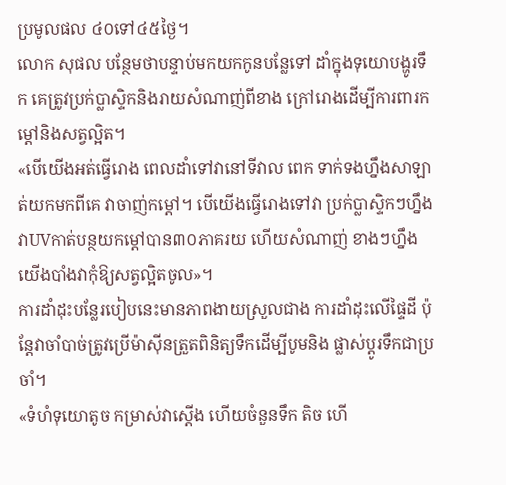ប្រមូលផល ៤០ទៅ៤៥ថ្ងៃ។
លោក សុផល បន្ថែមថាបន្ទាប់មកយកកូនបន្លែទៅ ដាំក្នុងទុយោបង្ហូរទឹក គេត្រូវប្រក់ប្លាស្ទិកនិងរាយសំណាញ់ពីខាង ក្រៅរោងដើម្បីការពារកម្ដៅនិងសត្វល្អិត។
«បើយើងអត់ធ្វើរោង ពេលដាំទៅវានៅទីវាល ពេក ទាក់ទងហ្នឹងសាឡាត់យកមកពីគេ វាចាញ់កម្ដៅ។ បើយើងធ្វើរោងទៅវា ប្រក់ប្លាស្ទិកៗហ្នឹងវាUVកាត់បន្ថយកម្ដៅបាន៣០ភាគរយ ហើយសំណាញ់ ខាងៗហ្នឹងយើងបាំងវាកុំឱ្យសត្វល្អិតចូល»។
ការដាំដុះបន្លែរបៀបនេះមានភាពងាយស្រួលជាង ការដាំដុះលើផ្ទៃដី ប៉ុន្តែវាចាំបាច់ត្រូវប្រើម៉ាស៊ីនត្រួតពិនិត្យទឹកដើម្បីបូមនិង ផ្លាស់ប្ដូរទឹកជាប្រចាំ។
«ទំហំទុយោតូច កម្រាស់វាស្ដើង ហើយចំនួនទឹក តិច ហើ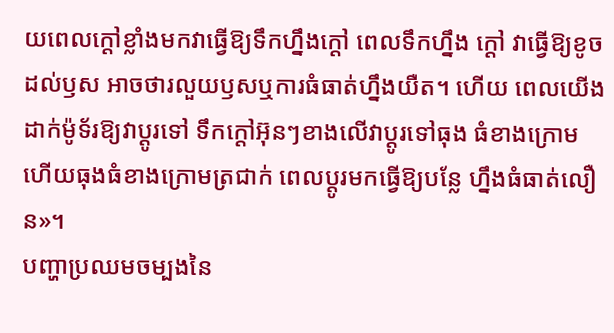យពេលក្ដៅខ្លាំងមកវាធ្វើឱ្យទឹកហ្នឹងក្ដៅ ពេលទឹកហ្នឹង ក្ដៅ វាធ្វើឱ្យខូចដល់ឫស អាចថារលួយឫសឬការធំធាត់ហ្នឹងយឺត។ ហើយ ពេលយើងដាក់ម៉ូទ័រឱ្យវាប្ដូរទៅ ទឹកក្ដៅអ៊ុនៗខាងលើវាប្ដូរទៅធុង ធំខាងក្រោម ហើយធុងធំខាងក្រោមត្រជាក់ ពេលប្ដូរមកធ្វើឱ្យបន្លែ ហ្នឹងធំធាត់លឿន»។
បញ្ហាប្រឈមចម្បងនៃ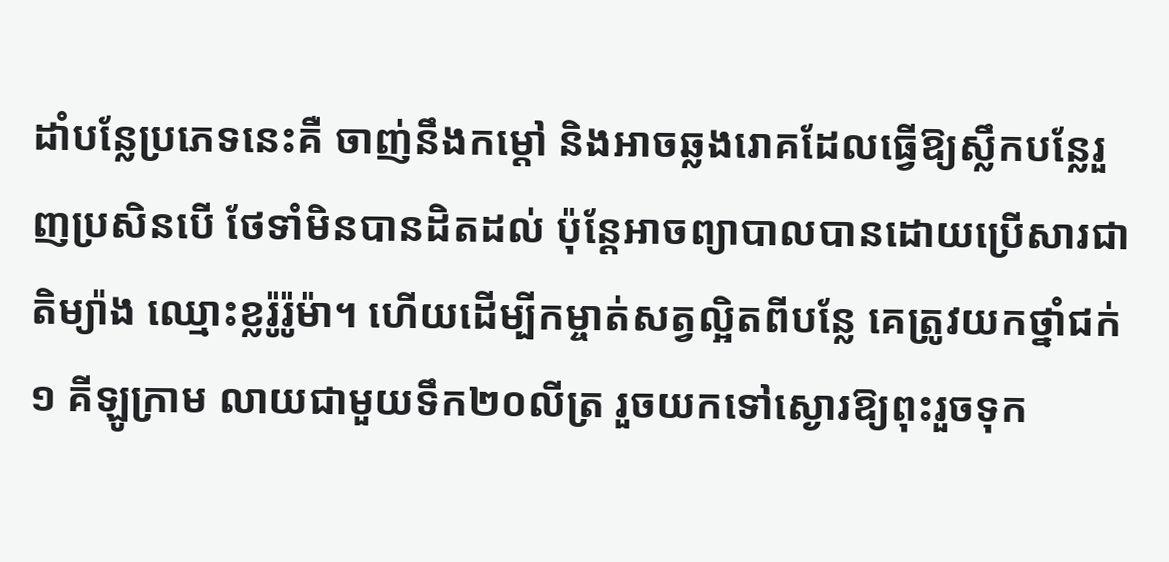ដាំបន្លែប្រភេទនេះគឺ ចាញ់នឹងកម្ដៅ និងអាចឆ្លងរោគដែលធ្វើឱ្យស្លឹកបន្លែរួញប្រសិនបើ ថែទាំមិនបានដិតដល់ ប៉ុន្តែអាចព្យាបាលបានដោយប្រើសារជាតិម្យ៉ាង ឈ្មោះខ្លរ៉ូរ៉ូម៉ា។ ហើយដើម្បីកម្ចាត់សត្វល្អិតពីបន្លែ គេត្រូវយកថ្នាំជក់១ គីឡូក្រាម លាយជាមួយទឹក២០លីត្រ រួចយកទៅស្ងោរឱ្យពុះរួចទុក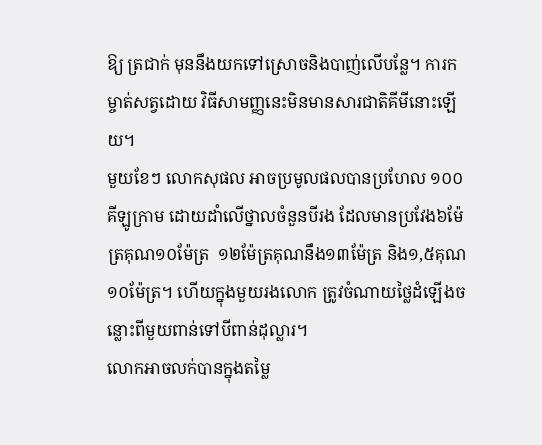ឱ្យ ត្រជាក់ មុននឹងយកទៅស្រោចនិងបាញ់លើបន្លែ។ ការកម្ចាត់សត្វដោយ វិធីសាមញ្ញនេះមិនមានសារជាតិគីមីនោះឡើយ។
មួយខែៗ លោកសុផល អាចប្រមូលផលបានប្រហែល ១០០គីឡូក្រាម ដោយដាំលើថ្នាលចំនួនបីរង ដែលមានប្រវែង៦ម៉ែត្រគុណ១០ម៉ែត្រ  ១២ម៉ែត្រគុណនឹង១៣ម៉ែត្រ និង១,៥គុណ១០ម៉ែត្រ។ ហើយក្នុងមួយរងលោក ត្រូវចំណាយថ្លៃដំឡើងចន្លោះពីមួយពាន់ទៅបីពាន់ដុល្លារ។
លោកអាចលក់បានក្នុងតម្លៃ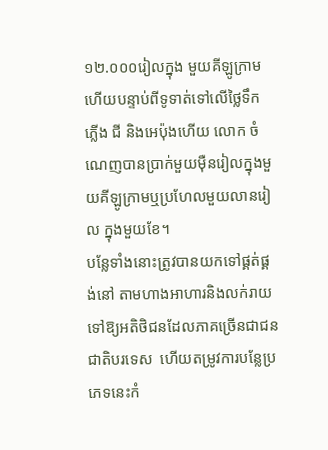១២.០០០រៀលក្នុង មួយគីឡូក្រាម ហើយបន្ទាប់ពីទូទាត់ទៅលើថ្លៃទឹក ភ្លើង ជី និងអេប៉ុងហើយ លោក ចំណេញបានប្រាក់មួយម៉ឺនរៀលក្នុងមួយគីឡូក្រាមឬប្រហែលមួយលានរៀល ក្នុងមួយខែ។
បន្លែទាំងនោះត្រូវបានយកទៅផ្គត់ផ្គង់នៅ តាមហាងអាហារនិងលក់រាយទៅឱ្យអតិថិជនដែលភាគច្រើនជាជនជាតិបរទេស  ហើយតម្រូវការបន្លែប្រភេទនេះកំ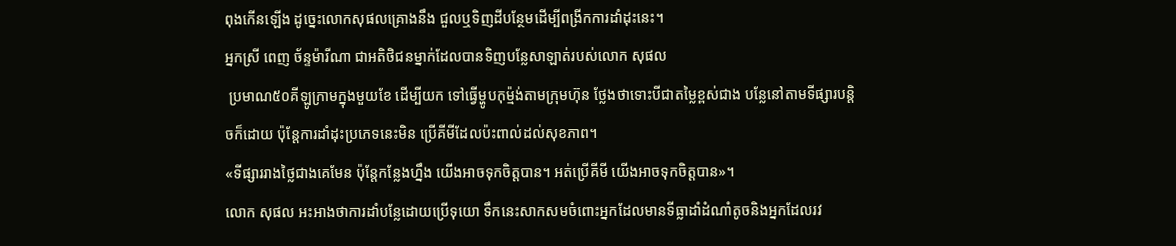ពុងកើនឡើង ដូច្នេះលោកសុផលគ្រោងនឹង ជួលឬទិញដីបន្ថែមដើម្បីពង្រីកការដាំដុះនេះ។
អ្នកស្រី ពេញ ច័ន្ទម៉ារីណា ជាអតិថិជនម្នាក់ដែលបានទិញបន្លែសាឡាត់របស់លោក សុផល
 ប្រមាណ៥០គីឡូក្រាមក្នុងមួយខែ ដើម្បីយក ទៅធ្វើម្ហូបកុម្ម៉ង់តាមក្រុមហ៊ុន ថ្លែងថាទោះបីជាតម្លៃខ្ពស់ជាង បន្លែនៅតាមទីផ្សារបន្ដិចក៏ដោយ ប៉ុន្តែការដាំដុះប្រភេទនេះមិន ប្រើគីមីដែលប៉ះពាល់ដល់សុខភាព។
«ទីផ្សាររាងថ្លៃជាងគេមែន ប៉ុន្តែកន្លែងហ្នឹង យើងអាចទុកចិត្តបាន។ អត់ប្រើគីមី យើងអាចទុកចិត្តបាន»។
លោក សុផល អះអាងថាការដាំបន្លែដោយប្រើទុយោ ទឹកនេះសាកសមចំពោះអ្នកដែលមានទីធ្លាដាំដំណាំតូចនិងអ្នកដែលរវ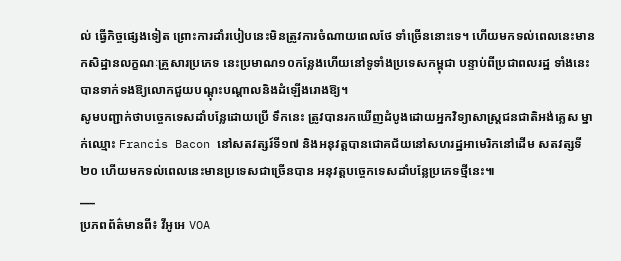ល់ ធ្វើកិច្ចផ្សេងទៀត ព្រោះការដាំរបៀបនេះមិនត្រូវការចំណាយពេលថែ ទាំច្រើននោះទេ។ ហើយមកទល់ពេលនេះមានកសិដ្ឋានលក្ខណៈគ្រួសារប្រភេទ នេះប្រមាណ១០កន្លែងហើយនៅទូទាំងប្រទេសកម្ពុជា បន្ទាប់ពីប្រជាពលរដ្ឋ ទាំងនេះបានទាក់ទងឱ្យលោកជួយបណ្ដុះបណ្ដាលនិងដំឡើងរោងឱ្យ។
សូមបញ្ជាក់ថាបច្ចេកទេសដាំបន្លែដោយប្រើ ទឹកនេះ ត្រូវបានរកឃើញដំបូងដោយអ្នកវិទ្យាសាស្ត្រជនជាតិអង់គ្លេស ម្នាក់ឈ្មោះ Francis Bacon នៅសតវត្សរ៍ទី១៧ និងអនុវត្តបានជោគជ័យនៅសហរដ្ឋអាមេរិកនៅដើម សតវត្សទី២០ ហើយមកទល់ពេលនេះមានប្រទេសជាច្រើនបាន អនុវត្តបច្ចេកទេសដាំបន្លែប្រភេទថ្មីនេះ៕
___
ប្រភពព័ត៌មានពី៖ វីអូអេ VOA